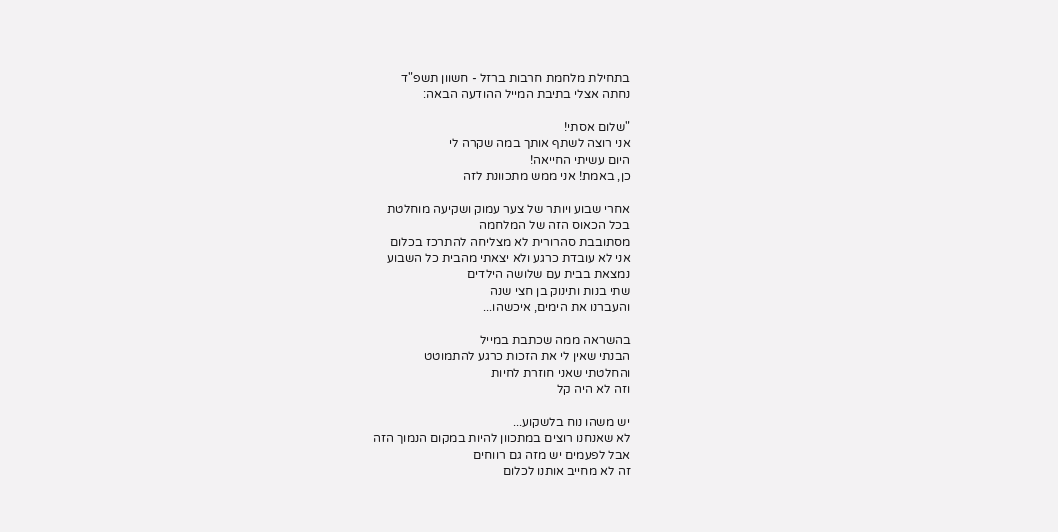בתחילת מלחמת חרבות ברזל - חשוון תשפ"ד
נחתה אצלי בתיבת המייל ההודעה הבאה:

"שלום אסתי!
אני רוצה לשתף אותך במה שקרה לי
היום עשיתי החייאה!
כן, באמת! אני ממש מתכוונת לזה

אחרי שבוע ויותר של צער עמוק ושקיעה מוחלטת
בכל הכאוס הזה של המלחמה
מסתובבת סהרורית לא מצליחה להתרכז בכלום
אני לא עובדת כרגע ולא יצאתי מהבית כל השבוע
נמצאת בבית עם שלושה הילדים
שתי בנות ותינוק בן חצי שנה
והעברנו את הימים, איכשהו...

בהשראה ממה שכתבת במייל
הבנתי שאין לי את הזכות כרגע להתמוטט
והחלטתי שאני חוזרת לחיות
וזה לא היה קל

יש משהו נוח בלשקוע...
לא שאנחנו רוצים במתכוון להיות במקום הנמוך הזה
אבל לפעמים יש מזה גם רווחים
זה לא מחייב אותנו לכלום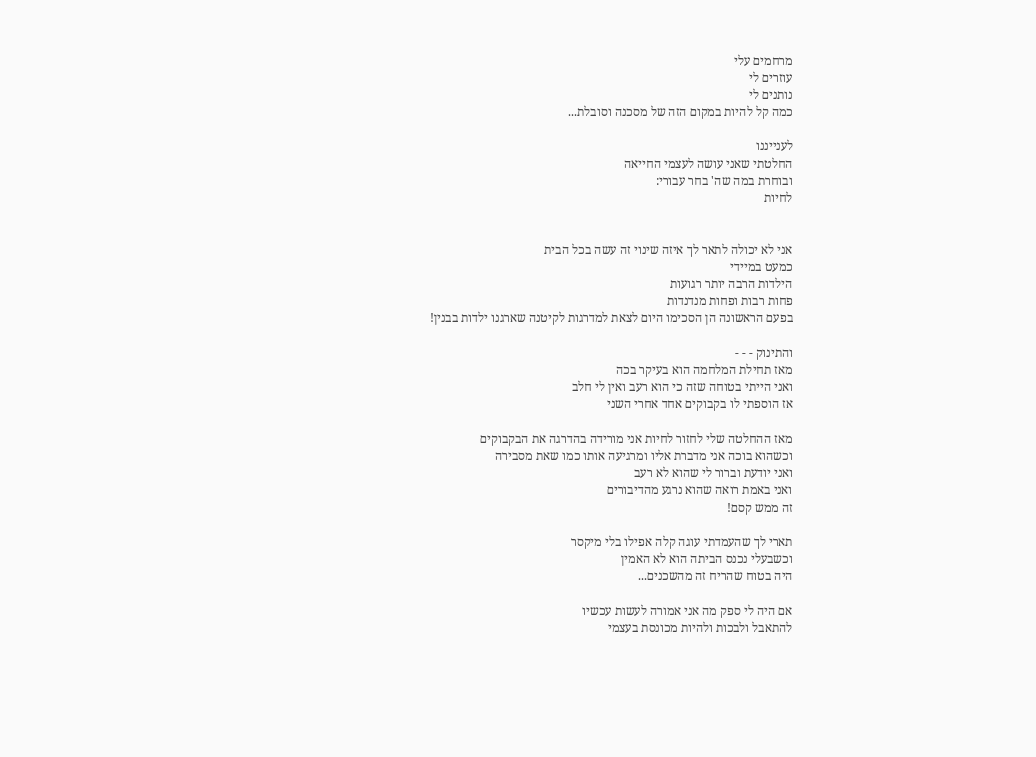מרחמים עלי
עוזרים לי
נותנים לי
כמה קל להיות במקום הזה של מסכנה וסובלת...

לענייננו
החלטתי שאני עושה לעצמי החייאה
ובוחרת במה שה' בחר עבורי:
לחיות


אני לא יכולה לתאר לך איזה שינוי זה עשה בכל הבית
כמעט במיידי
הילדות הרבה יותר רגועות
פחות רבות ופחות מנדנדות
בפעם הראשונה הן הסכימו היום לצאת למדרגות לקיטנה שארגנו ילדות בבנין!

והתינוק - - -
מאז תחילת המלחמה הוא בעיקר בכה
ואני הייתי בטוחה שזה כי הוא רעב ואין לי חלב
אז הוספתי לו בקבוקים אחד אחרי השני

מאז ההחלטה שלי לחזור לחיות אני מורידה בהדרגה את הבקבוקים
וכשהוא בוכה אני מדברת אליו ומרגיעה אותו כמו שאת מסבירה
ואני יודעת וברור לי שהוא לא רעב
ואני באמת רואה שהוא נרגע מהדיבורים
זה ממש קסם!

תארי לך שהעמדתי עוגה קלה אפילו בלי מיקסר
וכשבעלי נכנס הביתה הוא לא האמין
היה בטוח שהריח זה מהשכנים...

אם היה לי ספק מה אני אמורה לעשות עכשיו
להתאבל ולבכות ולהיות מכונסת בעצמי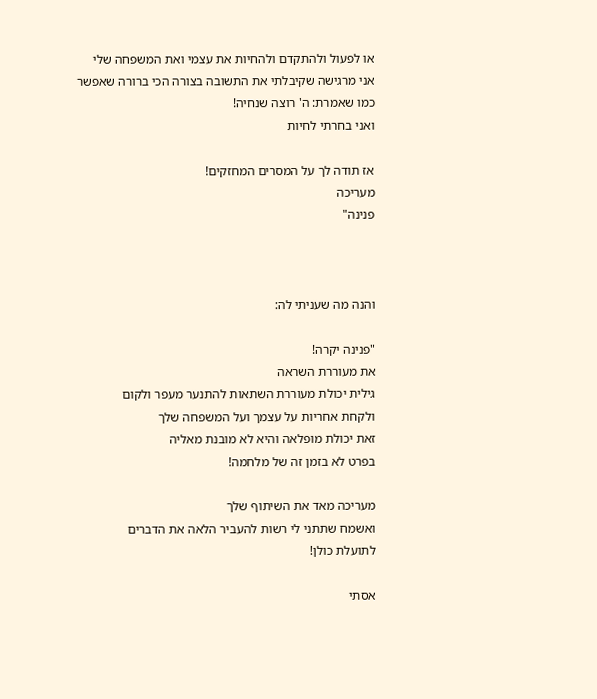או לפעול ולהתקדם ולהחיות את עצמי ואת המשפחה שלי
אני מרגישה שקיבלתי את התשובה בצורה הכי ברורה שאפשר
כמו שאמרת: ה' רוצה שנחיה!
ואני בחרתי לחיות

אז תודה לך על המסרים המחזקים!
מעריכה
פנינה"



והנה מה שעניתי לה:

"פנינה יקרה!
את מעוררת השראה
גילית יכולת מעוררת השתאות להתנער מעפר ולקום
ולקחת אחריות על עצמך ועל המשפחה שלך
זאת יכולת מופלאה והיא לא מובנת מאליה
בפרט לא בזמן זה של מלחמה!

מעריכה מאד את השיתוף שלך
ואשמח שתתני לי רשות להעביר הלאה את הדברים
לתועלת כולן!

אסתי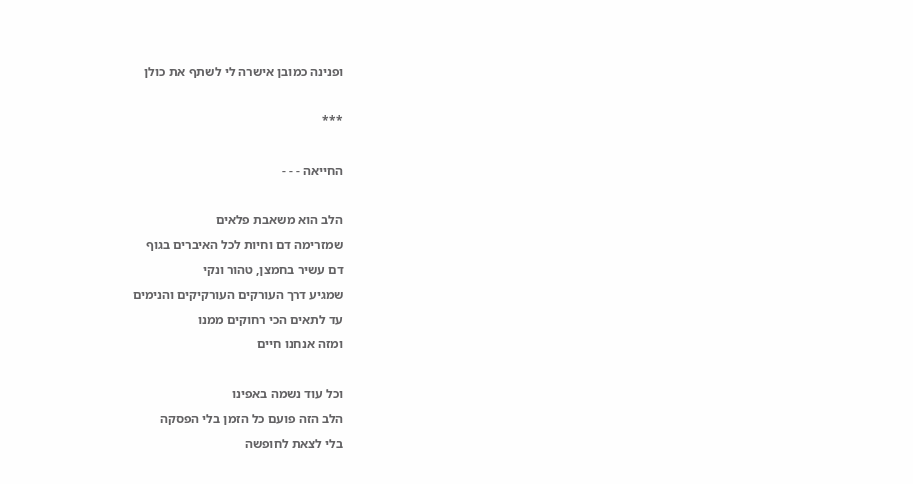ופנינה כמובן אישרה לי לשתף את כולן

***

החייאה - - -

הלב הוא משאבת פלאים
שמזרימה דם וחיות לכל האיברים בגוף
דם עשיר בחמצן, טהור ונקי
שמגיע דרך העורקים העורקיקים והנימים
עד לתאים הכי רחוקים ממנו
ומזה אנחנו חיים

וכל עוד נשמה באפינו
הלב הזה פועם כל הזמן בלי הפסקה
בלי לצאת לחופשה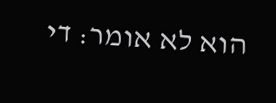הוא לא אומר: די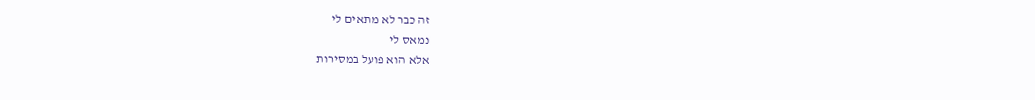זה כבר לא מתאים לי
נמאס לי
אלא הוא פועל במסירות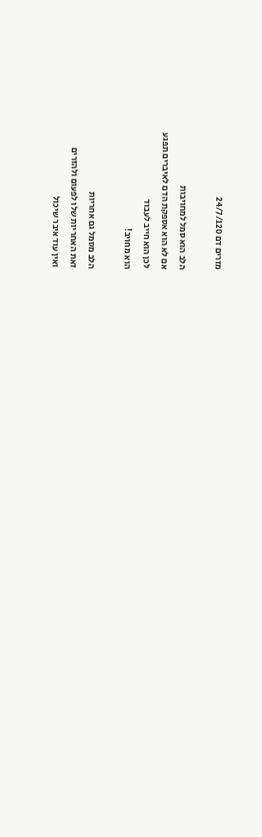מזרים דם 24/7/120

הלב הוא סמל למחויבות
אם לא הוא אספקת הדם לאיברים תפגע
לכן הוא חייב לעבוד
הוא מחויב!

הלב מסמל גם אחריות
זאת האחריות שלו לפעום ולהזרים
ואין עוד איבר שיכול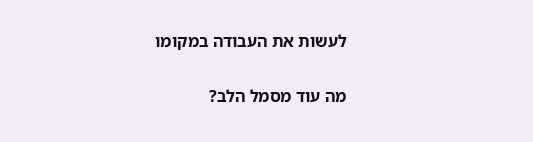לעשות את העבודה במקומו

מה עוד מסמל הלב?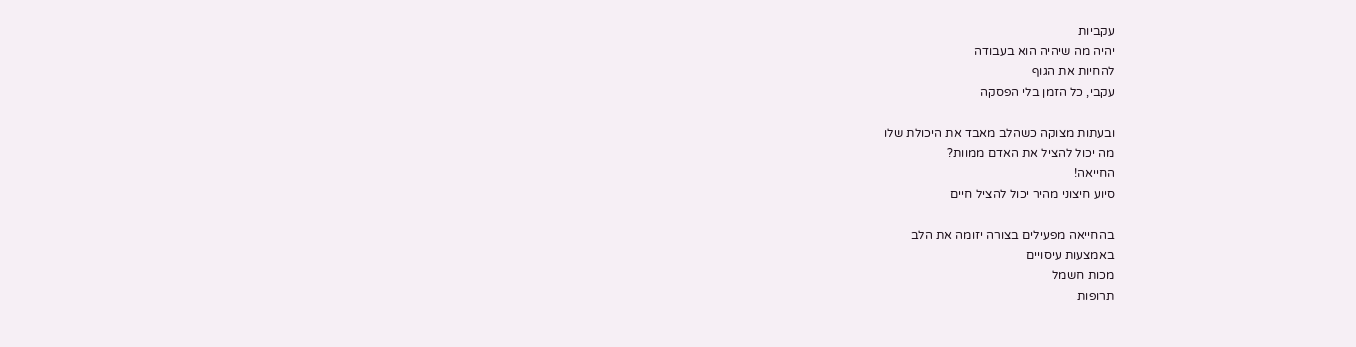עקביות
יהיה מה שיהיה הוא בעבודה
להחיות את הגוף
עקבי, כל הזמן בלי הפסקה

ובעתות מצוקה כשהלב מאבד את היכולת שלו
מה יכול להציל את האדם ממוות?
החייאה!
סיוע חיצוני מהיר יכול להציל חיים

בהחייאה מפעילים בצורה יזומה את הלב
באמצעות עיסויים
מכות חשמל
תרופות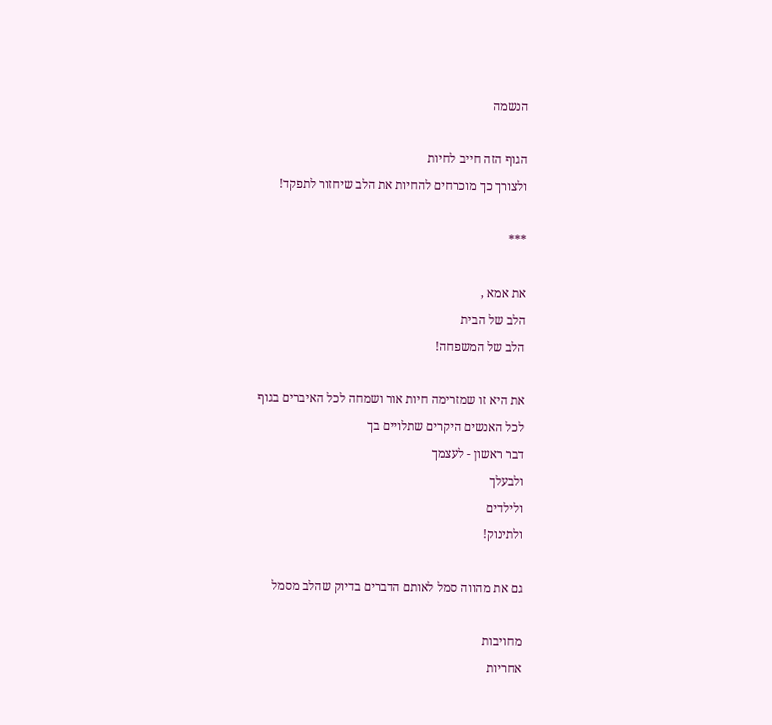הנשמה

הגוף הזה חייב לחיות
ולצורך כך מוכרחים להחיות את הלב שיחזור לתפקד!

***

את אמא ,
הלב של הבית
הלב של המשפחה!

את היא זו שמזרימה חיות אור ושמחה לכל האיברים בגוף
לכל האנשים היקרים שתלויים בך
דבר ראשון - לעצמך
ולבעלך
ולילדים
ולתינוק!

גם את מהווה סמל לאותם הדברים בדיוק שהלב מסמל

מחויבות
אחריות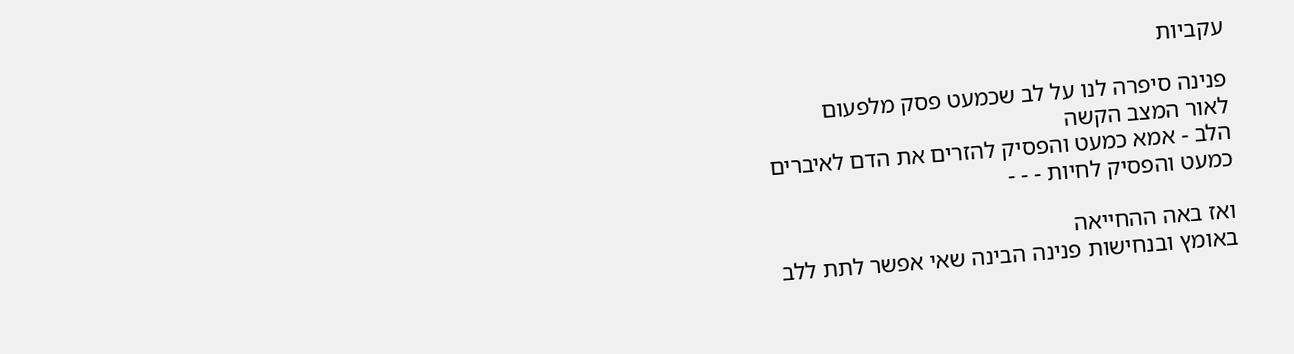עקביות

פנינה סיפרה לנו על לב שכמעט פסק מלפעום
לאור המצב הקשה
הלב - אמא כמעט והפסיק להזרים את הדם לאיברים
כמעט והפסיק לחיות - - -

ואז באה ההחייאה
באומץ ובנחישות פנינה הבינה שאי אפשר לתת ללב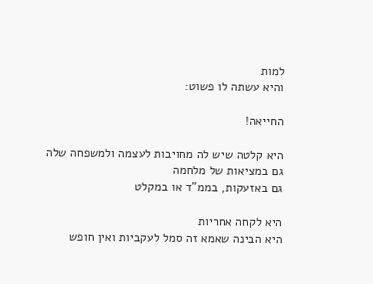למות
והיא עשתה לו פשוט:

החייאה!

היא קלטה שיש לה מחויבות לעצמה ולמשפחה שלה
גם במציאות של מלחמה
גם באזעקות, בממ"ד או במקלט

היא לקחה אחריות
היא הבינה שאמא זה סמל לעקביות ואין חופש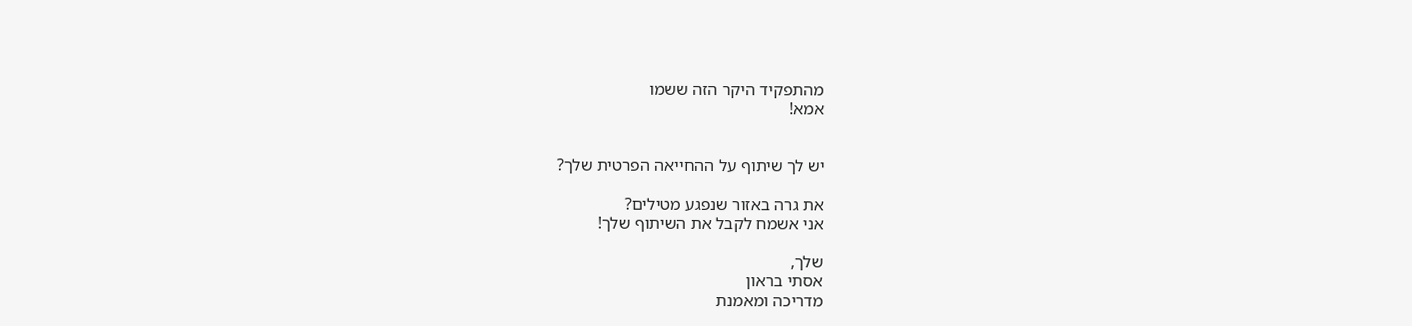מהתפקיד היקר הזה ששמו
אמא!


יש לך שיתוף על ההחייאה הפרטית שלך?

את גרה באזור שנפגע מטילים?
אני אשמח לקבל את השיתוף שלך!

שלך,
אסתי בראון
מדריכה ומאמנת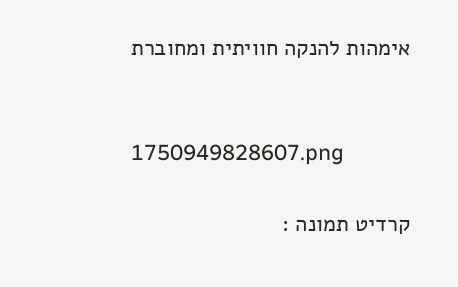אימהות להנקה חוויתית ומחוברת


1750949828607.png

קרדיט תמונה :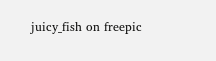juicy_fish on freepic